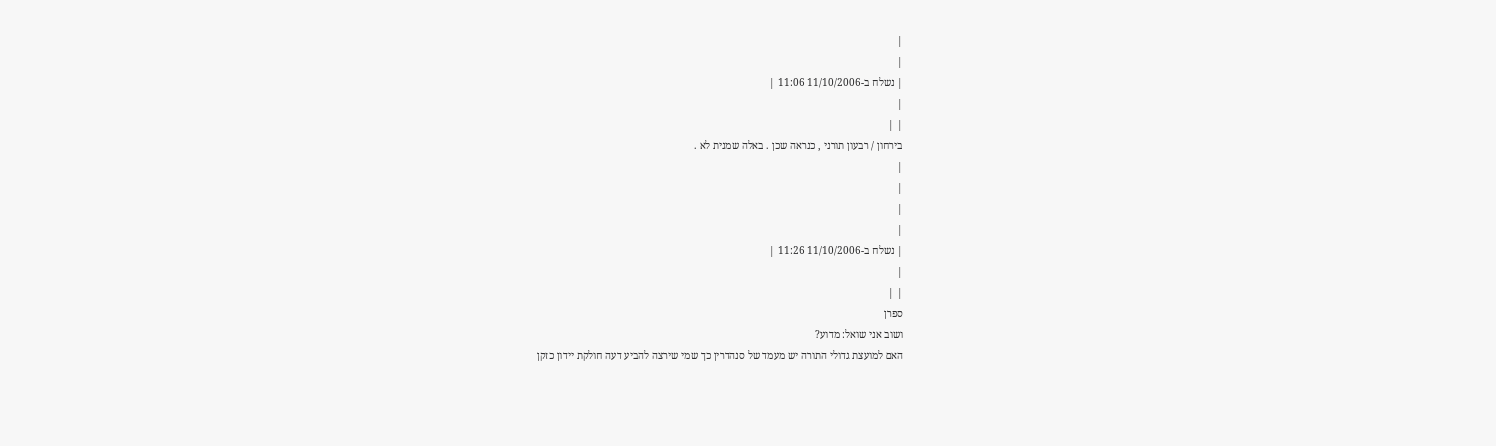|
|
| נשלח ב-11/10/2006 11:06 |
|
| |
בירחון / רבעון תורני , כנראה שכן . באלה שמנית לא .
|
|
|
|
| נשלח ב-11/10/2006 11:26 |
|
| |
ספרן
ושוב אני שואל: מדוע?
האם למועצת גדולי התורה יש מעמד של סנהדרין כך שמי שירצה להביע דעה חולקת יידון כזקן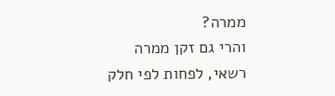ממרה?
והרי גם זקן ממרה רשאי, לפחות לפי חלק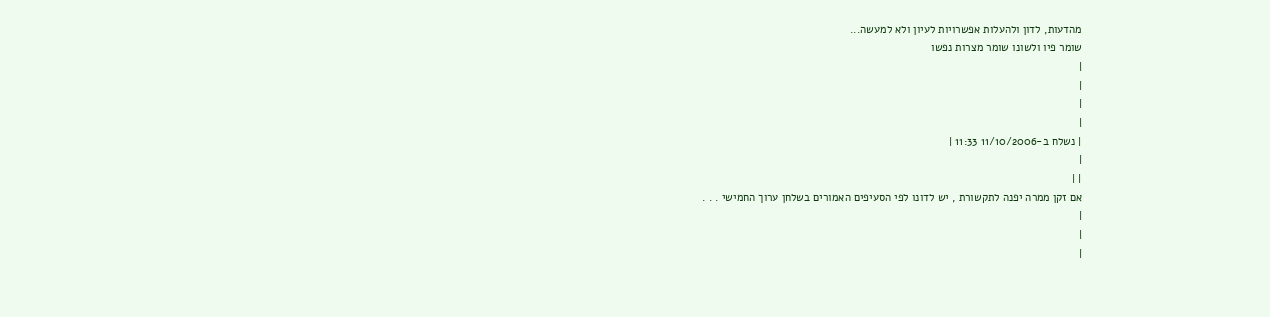מהדעות, לדון ולהעלות אפשרויות לעיון ולא למעשה...
שומר פיו ולשונו שומר מצרות נפשו
|
|
|
|
| נשלח ב-11/10/2006 11:33 |
|
| |
אם זקן ממרה יפנה לתקשורת , יש לדונו לפי הסעיפים האמורים בשלחן ערוך החמישי . . .
|
|
|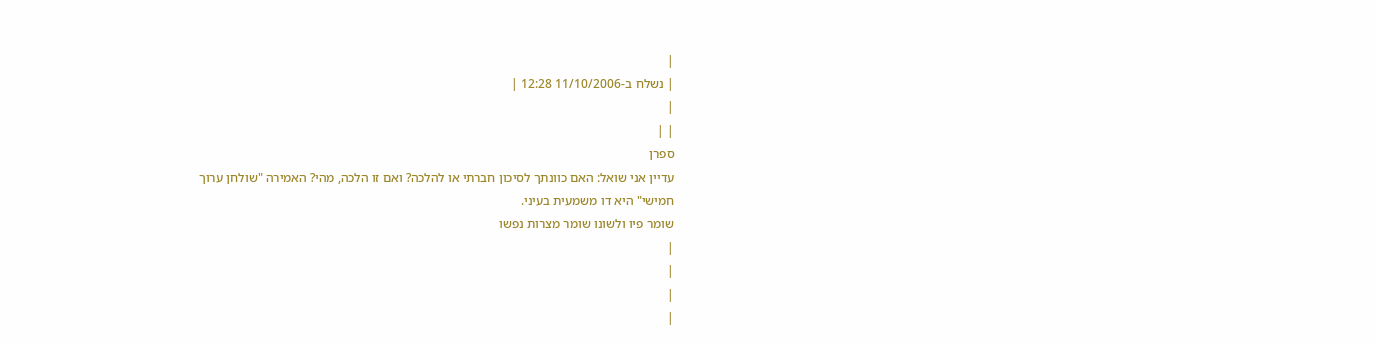|
| נשלח ב-11/10/2006 12:28 |
|
| |
ספרן
עדיין אני שואל: האם כוונתך לסיכון חברתי או להלכה? ואם זו הלכה, מהי? האמירה "שולחן ערוך
חמישי" היא דו משמעית בעיני.
שומר פיו ולשונו שומר מצרות נפשו
|
|
|
|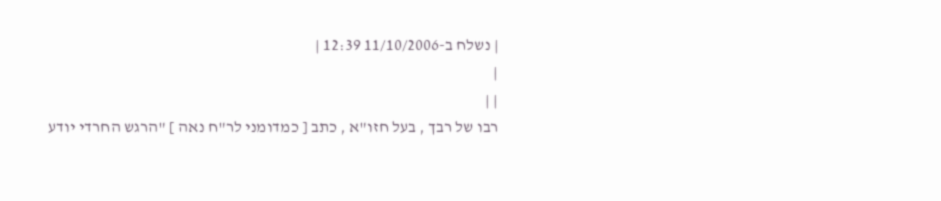| נשלח ב-11/10/2006 12:39 |
|
| |
רבו של רבך , בעל חזו"א , כתב [ כמדומני לר"ח נאה ] "הרגש החרדי יודע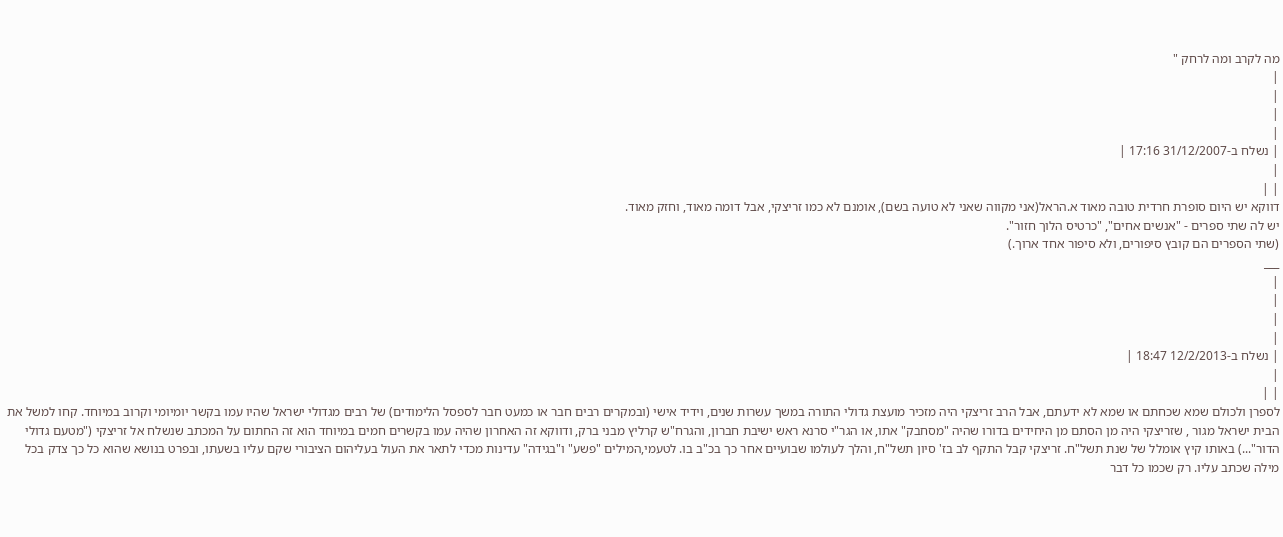מה לקרב ומה לרחק "
|
|
|
|
| נשלח ב-31/12/2007 17:16 |
|
| |
דווקא יש היום סופרת חרדית טובה מאוד א.הראל(אני מקווה שאני לא טועה בשם), אומנם לא כמו זריצקי, אבל דומה מאוד, וחזק מאוד.
יש לה שתי ספרים - "אנשים אחים", "כרטיס הלוך חזור".
(שתי הספרים הם קובץ סיפורים, ולא סיפור אחד ארוך.)
___
|
|
|
|
| נשלח ב-12/2/2013 18:47 |
|
| |
לספרן ולכולם שמא שכחתם או שמא לא ידעתם, אבל הרב זריצקי היה מזכיר מועצת גדולי התורה במשך עשרות שנים, וידיד אישי (ובמקרים רבים חבר או כמעט חבר לספסל הלימודים) של רבים מגדולי ישראל שהיו עמו בקשר יומיומי וקרוב במיוחד. קחו למשל את הבית ישראל מגור , שזריצקי היה מן הסתם מן היחידים בדורו שהיה "מסחבק" אתו, או הגר"י סרנא ראש ישיבת חברון, והגרח"ש קרליץ מבני ברק, ודווקא זה האחרון שהיה עמו בקשרים חמים במיוחד הוא זה החתום על המכתב שנשלח אל זריצקי ("מטעם גדולי הדור"...) באותו קיץ אומלל של שנת תשל"ח. זריצקי קבל התקף לב בז' סיון תשל"ח, והלך לעולמו שבועיים אחר כך בכ"ב בו. לטעמי,המילים "פשע" ו"בגידה" עדינות מכדי לתאר את העול בעליהום הציבורי שקם עליו בשעתו, ובפרט בנושא שהוא כל כך צדק בכל מילה שכתב עליו. רק שכמו כל דבר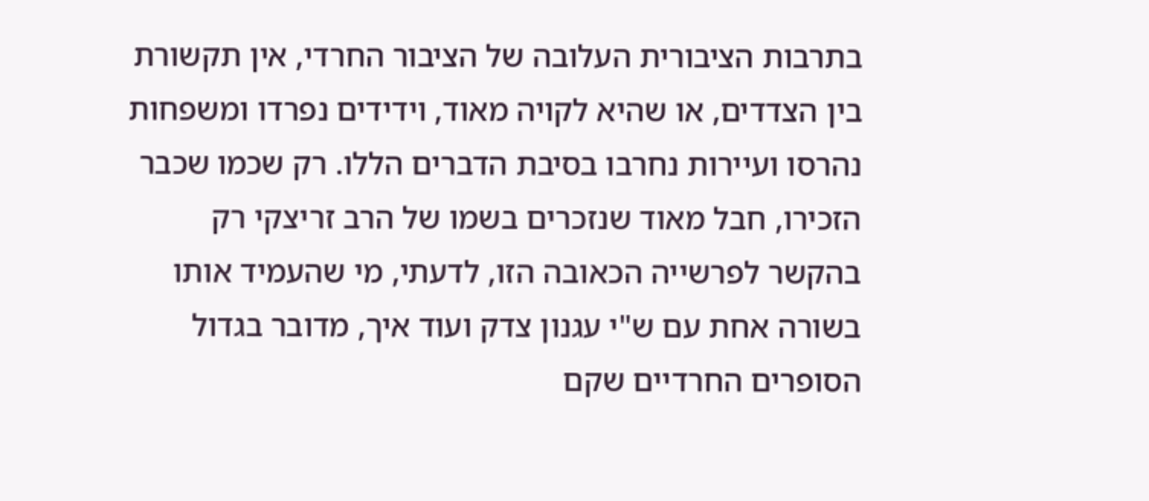בתרבות הציבורית העלובה של הציבור החרדי, אין תקשורת בין הצדדים, או שהיא לקויה מאוד, וידידים נפרדו ומשפחות נהרסו ועיירות נחרבו בסיבת הדברים הללו. רק שכמו שכבר הזכירו, חבל מאוד שנזכרים בשמו של הרב זריצקי רק בהקשר לפרשייה הכאובה הזו, לדעתי, מי שהעמיד אותו בשורה אחת עם ש"י עגנון צדק ועוד איך, מדובר בגדול הסופרים החרדיים שקם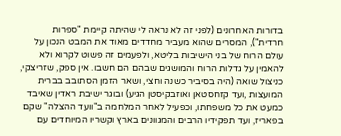בדורות האחרונים (לפני זה לא נראה לי שהיתה קיימת "ספרות חרדית"), המסרים שהוא מעביר מחדדים מאוד את המבט הנכון על עולם הרוח של בני הישיבות בליטא, ולפעמים זה פשוט לקרוא ולא להאמין על גדלות הרוח והמושגים שבהם הם חשבו. אין ספק, שזריצקי, כניצול שואה (היה בסיביר כשנה וחצי, ושאר הזמן הסתובב בברית המועצות ,ועד קזחסטאן ואוזבקיסטן הגיע) ובוגר ישיבת ראדין שאיבד כמעט את כל משפחתו, וכפעיל לאחר המלחמה ב"וועד ההצלה" שקם בפאריז, ועד תפקידיו הרבים והמגוונים בארץ וקשריו המיוחדים עם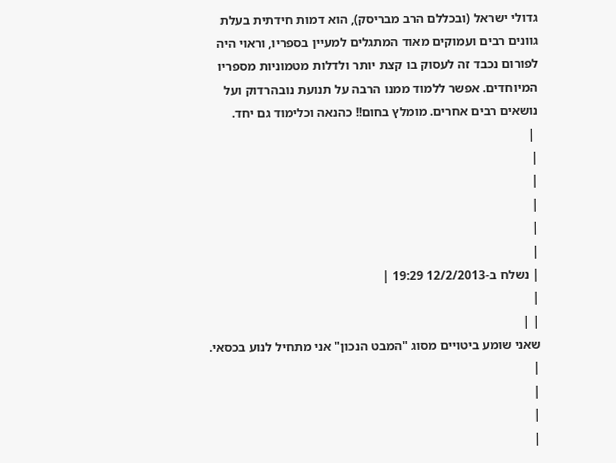גדולי ישראל (ובכללם הרב מבריסק), הוא דמות חידתית בעלת גוונים רבים ועמוקים מאוד המתגלים למעיין בספריו, וראוי היה לפורום נכבד זה לעסוק בו קצת יותר ולדלות מטמוניות מספריו המיוחדים. אפשר ללמוד ממנו הרבה על תנועת נובהרדוק ועל נושאים רבים אחרים. מומלץ בחום!! כהנאה וכלימוד גם יחד.
 |
|
|
|
|
|
| נשלח ב-12/2/2013 19:29 |
|
| |
שאני שומע ביטויים מסוג "המבט הנכון" אני מתחיל לנוע בכסאי.
|
|
|
|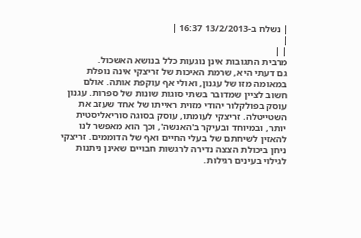| נשלח ב-13/2/2013 16:37 |
|
| |
מרבית התגובות אינן נוגעות כלל בנושא האשכול.
גם דעתי היא, שרמת האיכות של זריצקי אינה נופלת במאומה מזו של עגנון, ואולי אף עוקפת אותה. אולם חשוב לציין שמדובר בשתי סוגות שונות של ספרות. עגנון עוסק בפולקלור יהודי מזוית ראייתו של אחד שעזב את השטייטלה. זריצקי לעומתו, עוסק בסוגה סוריאליסטית יותר, ובמיוחד ובעיקר ב'האנשה', וכך הוא מאפשר לנו להאזין לשיחתם של בעלי החיים ואף של הדוממים. זריצקי ניחן ביכולת הצצה נדירה לרגשות חבויים שאינן ניתנות לגילוי בעינים רגילות.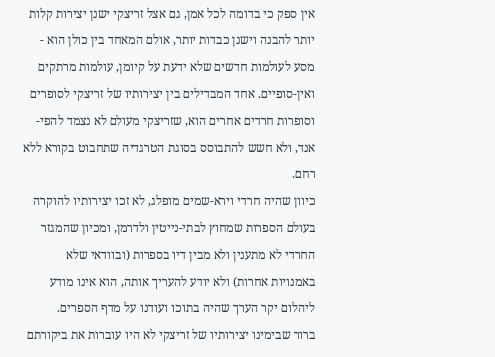אין ספק כי בדומה לכל אמן, גם אצל זריצקי ישנן יצירות קלות יותר להבנה וישנן כבדות יותר, אולם המאחד בין כולן הוא - מסע לעולמות חדשים שלא ידעת על קיומן, עולמות מרתקים ואין-סופיים. אחד המבדילים בין יצירותיו של זריצקי לסופרים וסופרות חרדים אחרים הוא, שזריצקי מעולם לא נצמד להפי-אנד, ולא חשש להתבוסס בסוגת הטרגדיה שתחבוט בקורא ללא רחם.
כיוון שהיה חרדי וירא-שמים מופלג, לא זכו יצירותיו להוקרה בעולם הספרות שמחוץ לבתי-נייטין ולדרמן, ומכיון שהמגזר החרדי לא מתענין ולא מבין דיו בספרות (ובוודאי שלא באמנויות אחרות) ולא יודע להעריך אותה, הוא אינו מודע ליהלום יקר הערך שהיה בתוכו ועודנו על מדף הספרים.
ברור שבימינו יצירותיו של זריצקי לא היו עוברות את ביקורתם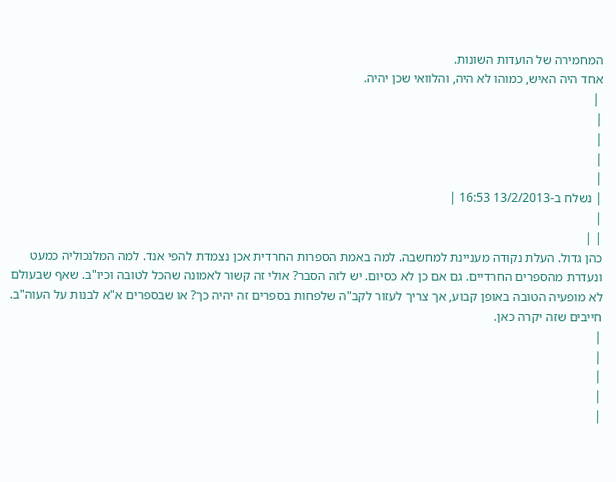המחמירה של הועדות השונות.
אחד היה האיש, כמוהו לא היה, והלוואי שכן יהיה.
 |
|
|
|
|
| נשלח ב-13/2/2013 16:53 |
|
| |
כהן גדול. העלת נקודה מעניינת למחשבה. למה באמת הספרות החרדית אכן נצמדת להפי אנד. למה המלנכוליה כמעט ונעדרת מהספרים החרדיים. גם אם כן לא כסיום. יש לזה הסבר? אולי זה קשור לאמונה שהכל לטובה וכיו"ב. שאף שבעולם לא מופעיה הטובה באופן קבוע, אך צריך לעזור לקב"ה שלפחות בספרים זה יהיה כך? או שבספרים א"א לבנות על העוה"ב. חייבים שזה יקרה כאן.
|
|
|
|
|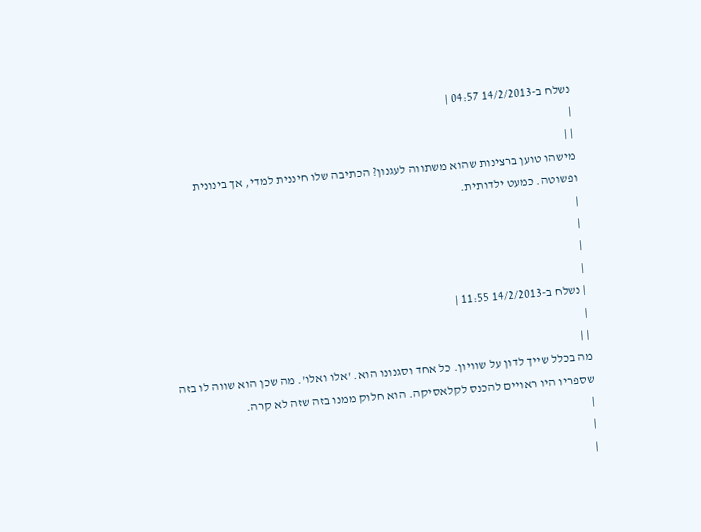נשלח ב-14/2/2013 04:57 |
|
| |
מישהו טוען ברצינות שהוא משתווה לעגנון? הכתיבה שלו חיננית למדי, אך בינונית ופשוטה. כמעט ילדותית.
|
|
|
|
| נשלח ב-14/2/2013 11:55 |
|
| |
מה בכלל שייך לדון על שוויון. כל אחד וסגנונו הוא. 'אלו ואלו'. מה שכן הוא שווה לו בזה שספריו היו ראויים להכנס לקלאסיקה. הוא חלוק ממנו בזה שזה לא קרה.
|
|
|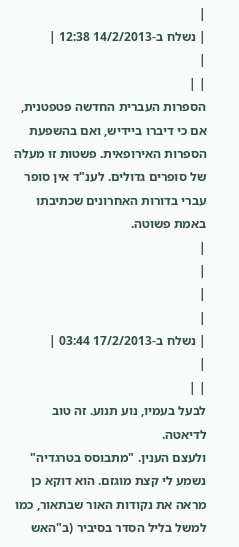|
| נשלח ב-14/2/2013 12:38 |
|
| |
הספרות העברית החדשה פטפטנית, אם כי דיברו ביידיש, ואם בהשפעת הספרות האירופאית. פשטות זו מעלה של סופרים גדולים. לענ"ד אין סופר עברי בדורות האחרונים שכתיבתו באמת פשוטה.
|
|
|
|
| נשלח ב-17/2/2013 03:44 |
|
| |
לבעל בעמיו, נוע תנוע. זה טוב לדיאטה.
ולעצם הענין. "מתבוסס בטרגדיה" נשמע לי קצת מוגזם. הוא דוקא כן מראה את נקודות האור שבתאור, כמו למשל בליל הסדר בסיביר (ב"האש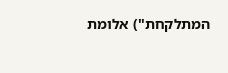המתלקחת") אלומת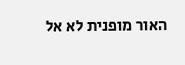האור מופנית לא אל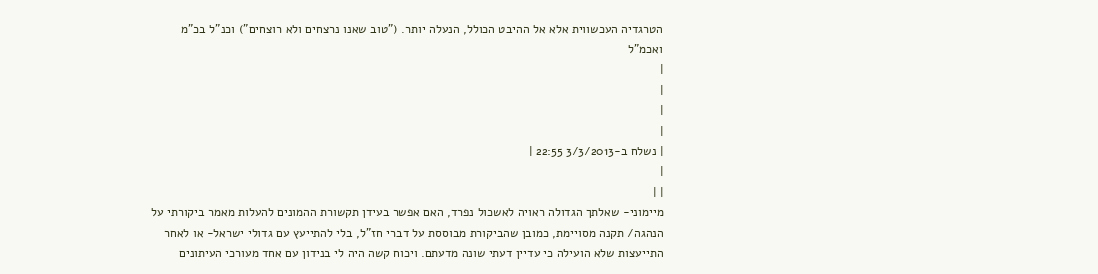הטרגדיה העכשווית אלא אל ההיבט הכולל, הנעלה יותר. ("טוב שאנו נרצחים ולא רוצחים") וכנ"ל בכ"מ ואכמ"ל
|
|
|
|
| נשלח ב-3/3/2013 22:55 |
|
| |
מיימוני- שאלתך הגדולה ראויה לאשכול נפרד, האם אפשר בעידן תקשורת ההמונים להעלות מאמר ביקורתי על הנהגה/ תקנה מסויימת, כמובן שהביקורת מבוססת על דברי חז"ל, בלי להתייעץ עם גדולי ישראל- או לאחר התייעצות שלא הועילה כי עדיין דעתי שונה מדעתם. ויכוח קשה היה לי בנידון עם אחד מעורכי העיתונים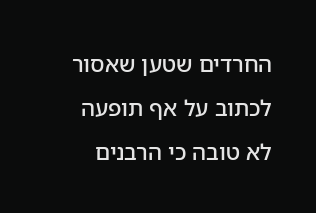החרדים שטען שאסור לכתוב על אף תופעה לא טובה כי הרבנים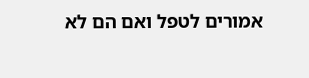אמורים לטפל ואם הם לא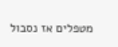מטפלים אז נסבול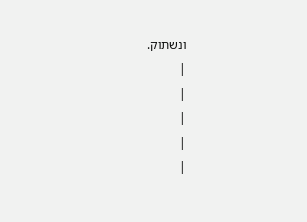ונשתוק.
|
|
|
|
|